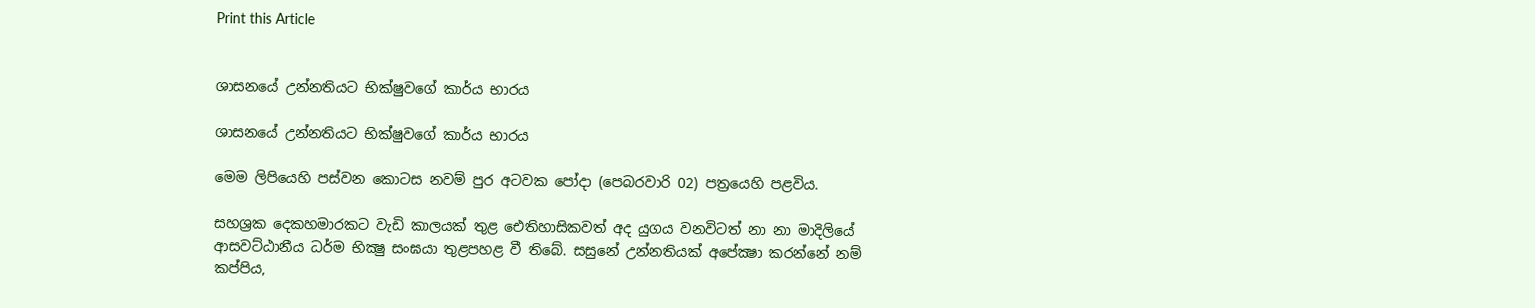Print this Article


ශාසනයේ උන්නතියට භික්ෂුවගේ කාර්ය භාරය

ශාසනයේ උන්නතියට භික්ෂුවගේ කාර්ය භාරය

මෙම ලිපියෙහි පස්වන කොටස නවම් පුර අටවක පෝදා (පෙබරවාරි 02) පත්‍රයෙහි පළවිය.

සහශ්‍රක දෙකහමාරකට වැඩි කාලයක් තුළ ඓතිහාසිකවත් අද යුගය වනවිටත් නා නා මාදිලියේ ආසවට්ඨානීය ධර්ම භික්‍ෂු සංඝයා තුළපහළ වී තිබේ. සසුනේ උන්නතියක් අපේක්‍ෂා කරන්නේ නම් කප්පිය,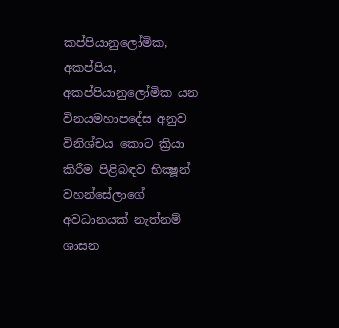කප්පියානුලෝමික, අකප්පිය, අකප්පියානුලෝමික යන විනයමහාපදේස අනුව විනිශ්චය කොට ක්‍රියා කිරීම පිළිබඳව භික්‍ෂූන් වහන්සේලාගේ අවධානයක් නැත්නම් ශාසන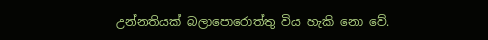උන්නතියක් බලාපොරොත්තු විය හැකි නො වේ.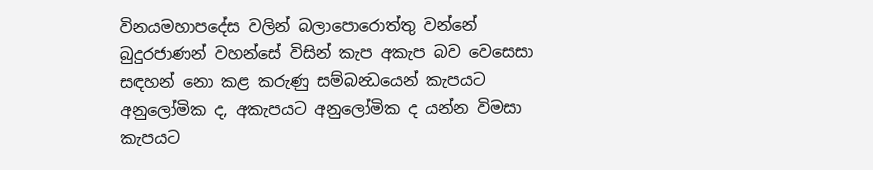විනයමහාපදේස වලින් බලාපොරොත්තු වන්නේ බුදුරජාණන් වහන්සේ විසින් කැප අකැප බව වෙසෙසා සඳහන් නො කළ කරුණු සම්බන්‍ධයෙන් කැපයට අනුලෝමික ද, අකැපයට අනුලෝමික ද යන්න විමසා කැපයට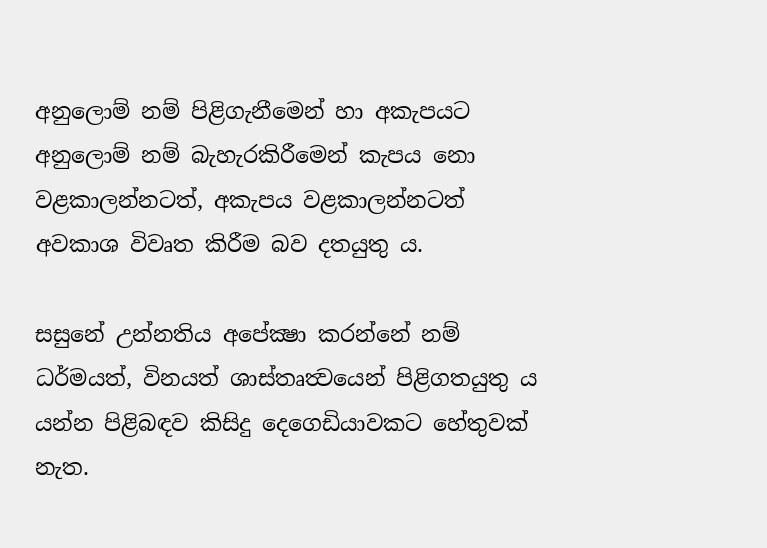අනුලොම් නම් පිළිගැනීමෙන් හා අකැපයට අනුලොම් නම් බැහැරකිරීමෙන් කැපය නො වළකාලන්නටත්, අකැපය වළකාලන්නටත් අවකාශ විවෘත කිරීම බව දතයුතු ය.

සසුනේ උන්නතිය අපේක්‍ෂා කරන්නේ නම් ධර්මයත්, විනයත් ශාස්තෘත්‍වයෙන් පිළිගතයුතු ය යන්න පිළිබඳව කිසිදු දෙගෙඩියාවකට හේතුවක් නැත.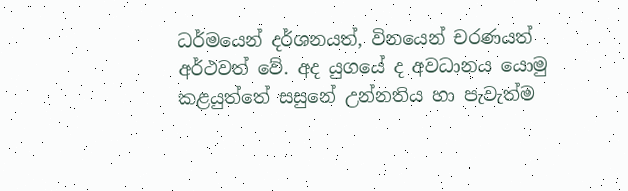ධර්මයෙන් දර්ශනයත්, විනයෙන් චරණයත් අර්ථවත් වේ. අද යුගයේ ද අවධානය යොමු කළයුත්තේ සසුනේ උන්නතිය හා පැවැත්ම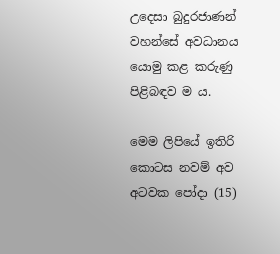උදෙසා බුදුරජාණන් වහන්සේ අවධානය යොමු කළ කරුණු පිළිබඳව ම ය.

මෙම ලිපියේ ඉතිරි කොටස නවම් අව අටවක පෝදා (15)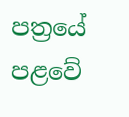පත්‍රයේ පළවේ